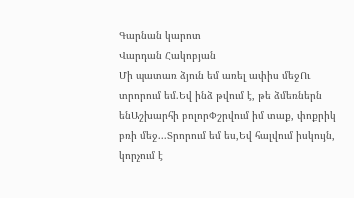Գարնան կարոտ
Վարդան Հակոբյան
Մի պատառ ձյուն եմ առել ափիս մեջՈւ տրորում եմ.Եվ ինձ թվում է, թե ձմեռներն ենԱշխարհի բոլորՓշրվում իմ տաք, փոքրիկ բռի մեջ...Տրորում եմ ես,Եվ հալվում իսկույն, կորչում է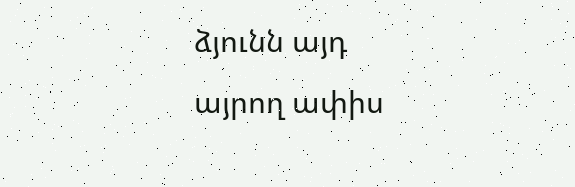ձյունն այդ այրող ափիս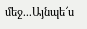մեջ...Այնպե՜ս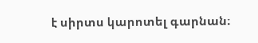է սիրտս կարոտել գարնան։